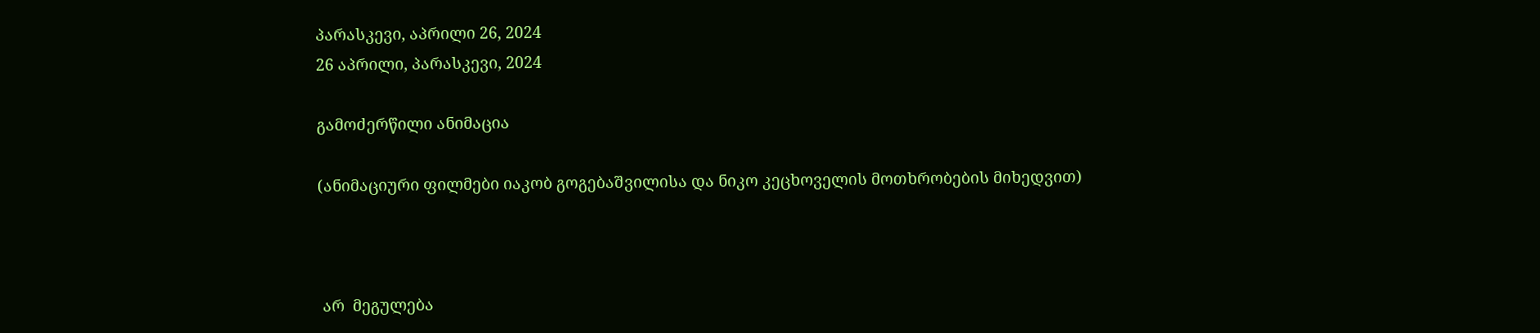პარასკევი, აპრილი 26, 2024
26 აპრილი, პარასკევი, 2024

გამოძერწილი ანიმაცია

(ანიმაციური ფილმები იაკობ გოგებაშვილისა და ნიკო კეცხოველის მოთხრობების მიხედვით)



 არ  მეგულება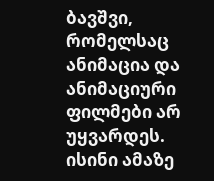ბავშვი, რომელსაც ანიმაცია და ანიმაციური ფილმები არ უყვარდეს. ისინი ამაზე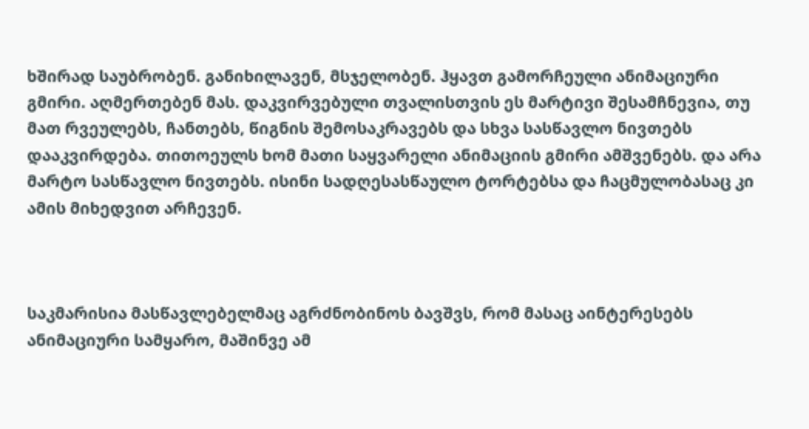ხშირად საუბრობენ. განიხილავენ, მსჯელობენ. ჰყავთ გამორჩეული ანიმაციური გმირი. აღმერთებენ მას. დაკვირვებული თვალისთვის ეს მარტივი შესამჩნევია, თუ მათ რვეულებს, ჩანთებს, წიგნის შემოსაკრავებს და სხვა სასწავლო ნივთებს დააკვირდება. თითოეულს ხომ მათი საყვარელი ანიმაციის გმირი ამშვენებს. და არა მარტო სასწავლო ნივთებს. ისინი სადღესასწაულო ტორტებსა და ჩაცმულობასაც კი ამის მიხედვით არჩევენ.



საკმარისია მასწავლებელმაც აგრძნობინოს ბავშვს, რომ მასაც აინტერესებს ანიმაციური სამყარო, მაშინვე ამ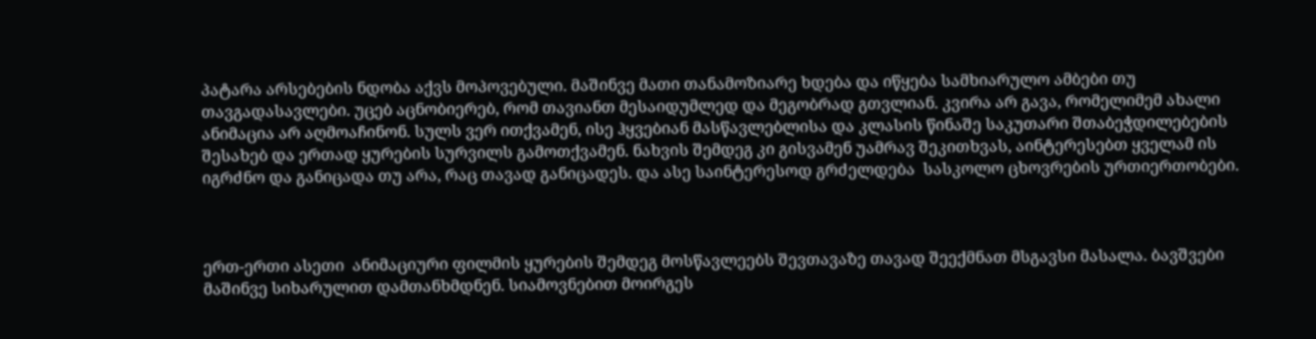პატარა არსებების ნდობა აქვს მოპოვებული. მაშინვე მათი თანამოზიარე ხდება და იწყება სამხიარულო ამბები თუ თავგადასავლები. უცებ აცნობიერებ, რომ თავიანთ მესაიდუმლედ და მეგობრად გთვლიან. კვირა არ გავა, რომელიმემ ახალი ანიმაცია არ აღმოაჩინონ. სულს ვერ ითქვამენ, ისე ჰყვებიან მასწავლებლისა და კლასის წინაშე საკუთარი შთაბეჭდილებების შესახებ და ერთად ყურების სურვილს გამოთქვამენ. ნახვის შემდეგ კი გისვამენ უამრავ შეკითხვას, აინტერესებთ ყველამ ის იგრძნო და განიცადა თუ არა, რაც თავად განიცადეს. და ასე საინტერესოდ გრძელდება  სასკოლო ცხოვრების ურთიერთობები.



ერთ-ერთი ასეთი  ანიმაციური ფილმის ყურების შემდეგ მოსწავლეებს შევთავაზე თავად შეექმნათ მსგავსი მასალა. ბავშვები მაშინვე სიხარულით დამთანხმდნენ. სიამოვნებით მოირგეს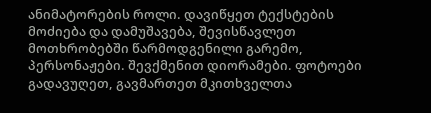ანიმატორების როლი. დავიწყეთ ტექსტების მოძიება და დამუშავება, შევისწავლეთ მოთხრობებში წარმოდგენილი გარემო, პერსონაჟები. შევქმენით დიორამები. ფოტოები გადავუღეთ, გავმართეთ მკითხველთა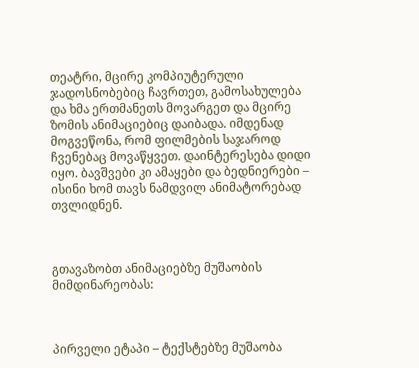თეატრი, მცირე კომპიუტერული ჯადოსნობებიც ჩავრთეთ, გამოსახულება და ხმა ერთმანეთს მოვარგეთ და მცირე ზომის ანიმაციებიც დაიბადა. იმდენად მოგვეწონა, რომ ფილმების საჯაროდ ჩვენებაც მოვაწყვეთ. დაინტერესება დიდი იყო. ბავშვები კი ამაყები და ბედნიერები – ისინი ხომ თავს ნამდვილ ანიმატორებად თვლიდნენ.



გთავაზობთ ანიმაციებზე მუშაობის მიმდინარეობას:



პირველი ეტაპი – ტექსტებზე მუშაობა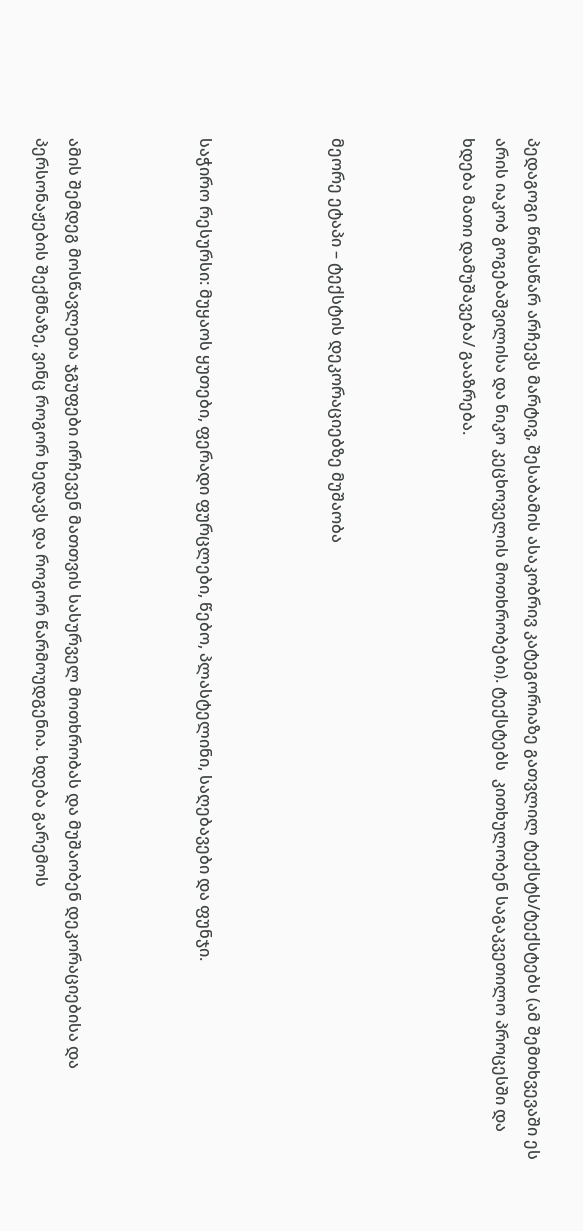პედაგოგი წინასწარ არჩევს მარტივ, შესაბამის ასაკობრივ კატეგორიაზე გათვლილ ტექსტს/ტექსტებს (ამ შემთხვევაში ეს არის იაკობ გოგებაშვილისა და ნიკო კეცხოველის მოთხრობები). ტექსტებს  კითხულობენ საგაკვეთილო პროცესში და ხდება მათი დამუშავება/ გააზრება.



მეორე ეტაპი – ტექსტის დეკორაციებზე მუშაობა



საჭირო რესურსი: მუყაოს ყუთები, ფერადი ფურცლები, წებო, პლასტელინი, საღებავები და ფუნჯი.



ამის შემდეგ მოსწავლეთა ჯგუფები ირჩევენ მათთვის სასურველ მოთხრობას და მუშაობენ დეკორაციებისა და  პერსონაჟების შექმნაზე, ვინც როგორ ხედავს და როგორ წარმოუდგენია. ხდება გარემოს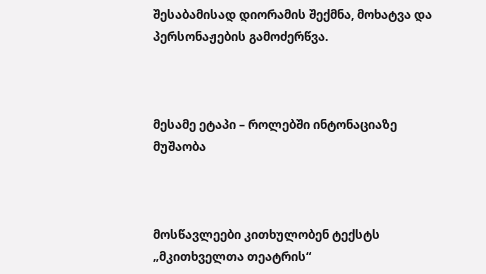შესაბამისად დიორამის შექმნა, მოხატვა და პერსონაჟების გამოძერწვა.



მესამე ეტაპი – როლებში ინტონაციაზე მუშაობა



მოსწავლეები კითხულობენ ტექსტს „მკითხველთა თეატრის“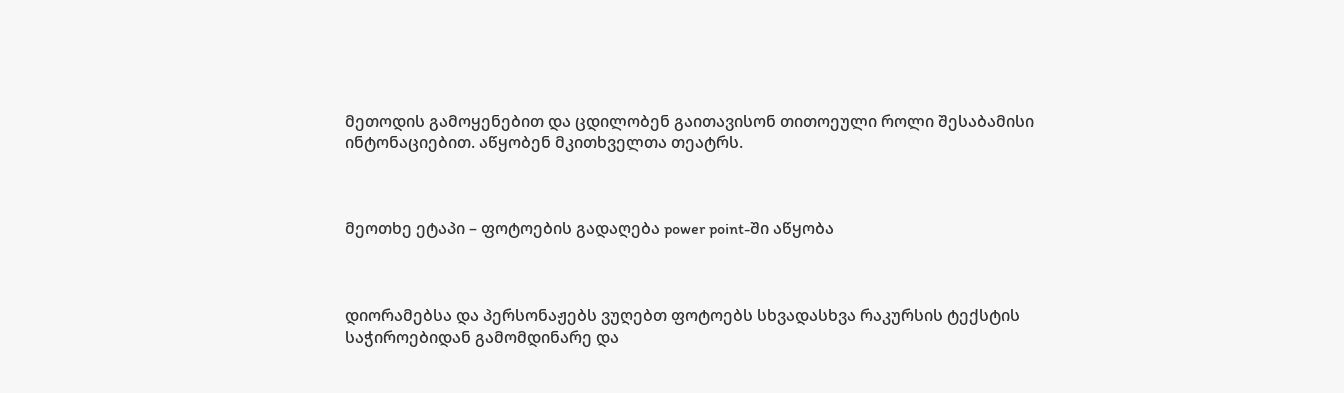მეთოდის გამოყენებით და ცდილობენ გაითავისონ თითოეული როლი შესაბამისი ინტონაციებით. აწყობენ მკითხველთა თეატრს.



მეოთხე ეტაპი – ფოტოების გადაღება power point-ში აწყობა



დიორამებსა და პერსონაჟებს ვუღებთ ფოტოებს სხვადასხვა რაკურსის ტექსტის საჭიროებიდან გამომდინარე და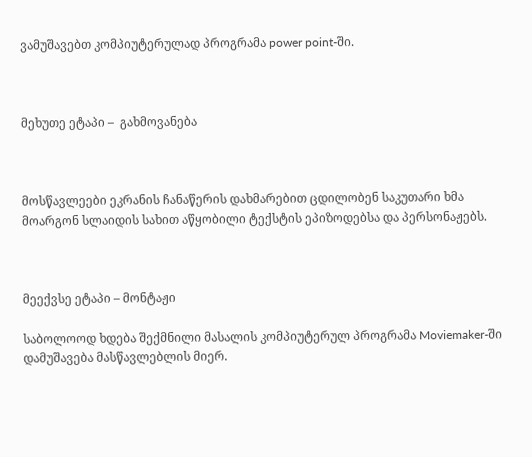ვამუშავებთ კომპიუტერულად პროგრამა power point-ში.



მეხუთე ეტაპი –  გახმოვანება



მოსწავლეები ეკრანის ჩანაწერის დახმარებით ცდილობენ საკუთარი ხმა მოარგონ სლაიდის სახით აწყობილი ტექსტის ეპიზოდებსა და პერსონაჟებს.



მეექვსე ეტაპი – მონტაჟი

საბოლოოდ ხდება შექმნილი მასალის კომპიუტერულ პროგრამა Moviemaker-ში დამუშავება მასწავლებლის მიერ.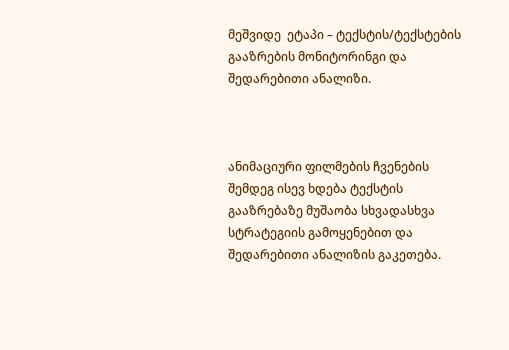მეშვიდე  ეტაპი – ტექსტის/ტექსტების გააზრების მონიტორინგი და შედარებითი ანალიზი.



ანიმაციური ფილმების ჩვენების შემდეგ ისევ ხდება ტექსტის გააზრებაზე მუშაობა სხვადასხვა სტრატეგიის გამოყენებით და შედარებითი ანალიზის გაკეთება.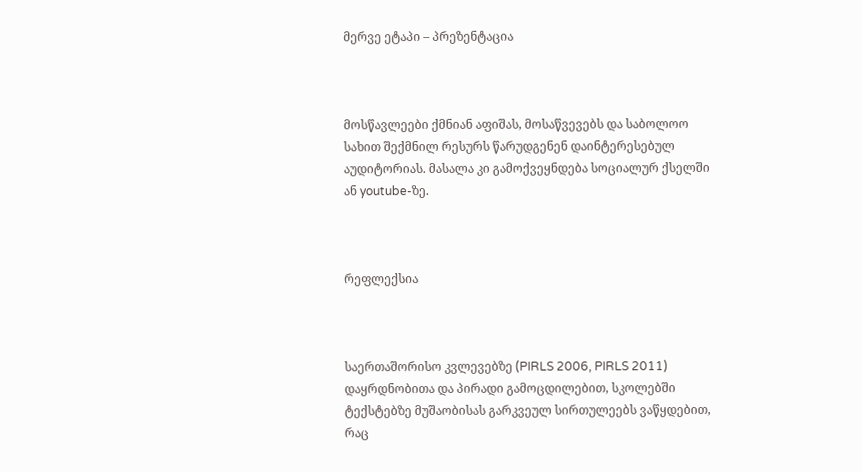მერვე ეტაპი – პრეზენტაცია



მოსწავლეები ქმნიან აფიშას, მოსაწვევებს და საბოლოო სახით შექმნილ რესურს წარუდგენენ დაინტერესებულ აუდიტორიას. მასალა კი გამოქვეყნდება სოციალურ ქსელში ან youtube-ზე.



რეფლექსია



საერთაშორისო კვლევებზე (PIRLS 2006, PIRLS 2011)  დაყრდნობითა და პირადი გამოცდილებით, სკოლებში ტექსტებზე მუშაობისას გარკვეულ სირთულეებს ვაწყდებით, რაც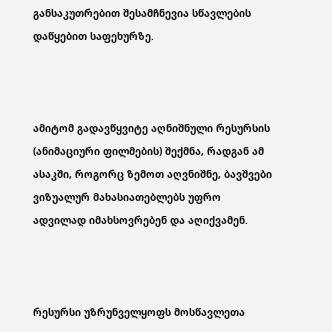განსაკუთრებით შესამჩნევია სწავლების დაწყებით საფეხურზე.



ამიტომ გადავწყვიტე აღნიშნული რესურსის (ანიმაციური ფილმების) შექმნა, რადგან ამ ასაკში, როგორც ზემოთ აღვნიშნე, ბავშვები ვიზუალურ მახასიათებლებს უფრო ადვილად იმახსოვრებენ და აღიქვამენ.



რესურსი უზრუნველყოფს მოსწავლეთა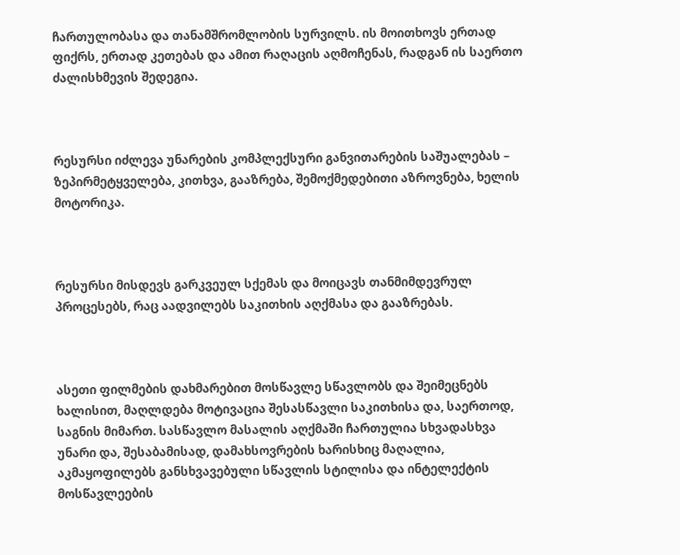ჩართულობასა და თანამშრომლობის სურვილს. ის მოითხოვს ერთად ფიქრს, ერთად კეთებას და ამით რაღაცის აღმოჩენას, რადგან ის საერთო ძალისხმევის შედეგია.



რესურსი იძლევა უნარების კომპლექსური განვითარების საშუალებას – ზეპირმეტყველება, კითხვა, გააზრება, შემოქმედებითი აზროვნება, ხელის მოტორიკა.



რესურსი მისდევს გარკვეულ სქემას და მოიცავს თანმიმდევრულ პროცესებს, რაც აადვილებს საკითხის აღქმასა და გააზრებას.



ასეთი ფილმების დახმარებით მოსწავლე სწავლობს და შეიმეცნებს ხალისით, მაღლდება მოტივაცია შესასწავლი საკითხისა და, საერთოდ, საგნის მიმართ. სასწავლო მასალის აღქმაში ჩართულია სხვადასხვა უნარი და, შესაბამისად, დამახსოვრების ხარისხიც მაღალია, აკმაყოფილებს განსხვავებული სწავლის სტილისა და ინტელექტის მოსწავლეების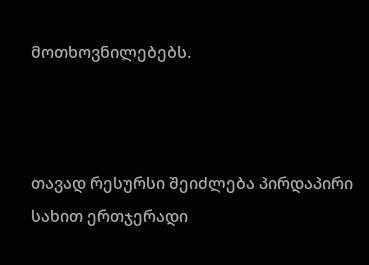მოთხოვნილებებს.



თავად რესურსი შეიძლება პირდაპირი სახით ერთჯერადი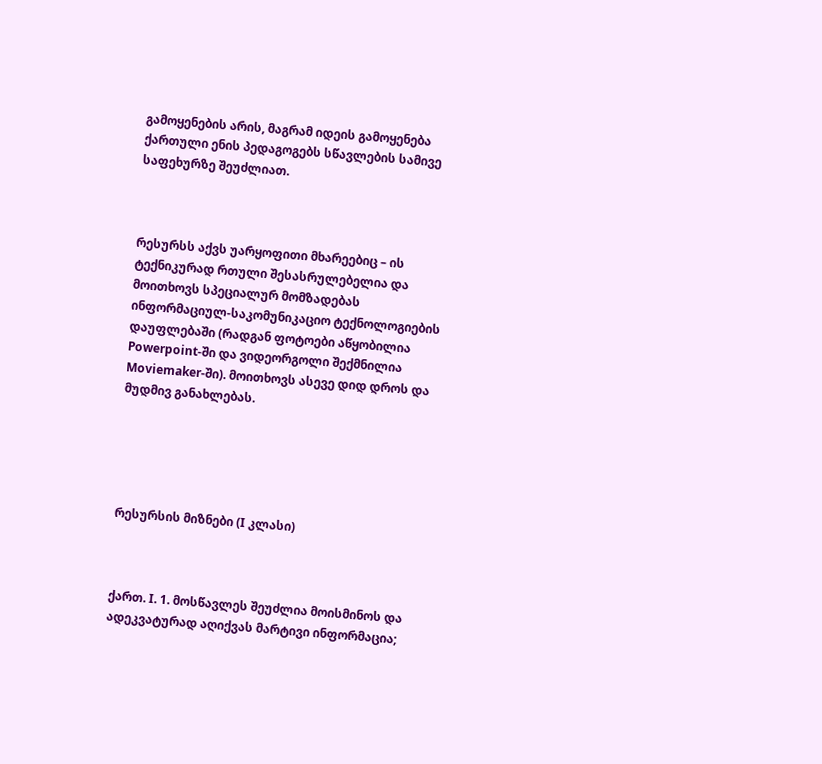გამოყენების არის, მაგრამ იდეის გამოყენება  ქართული ენის პედაგოგებს სწავლების სამივე საფეხურზე შეუძლიათ.



რესურსს აქვს უარყოფითი მხარეებიც – ის ტექნიკურად რთული შესასრულებელია და მოითხოვს სპეციალურ მომზადებას ინფორმაციულ-საკომუნიკაციო ტექნოლოგიების დაუფლებაში (რადგან ფოტოები აწყობილია Powerpoint-ში და ვიდეორგოლი შექმნილია Moviemaker-ში). მოითხოვს ასევე დიდ დროს და მუდმივ განახლებას.





რესურსის მიზნები (I კლასი)



ქართ. I. 1. მოსწავლეს შეუძლია მოისმინოს და ადეკვატურად აღიქვას მარტივი ინფორმაცია;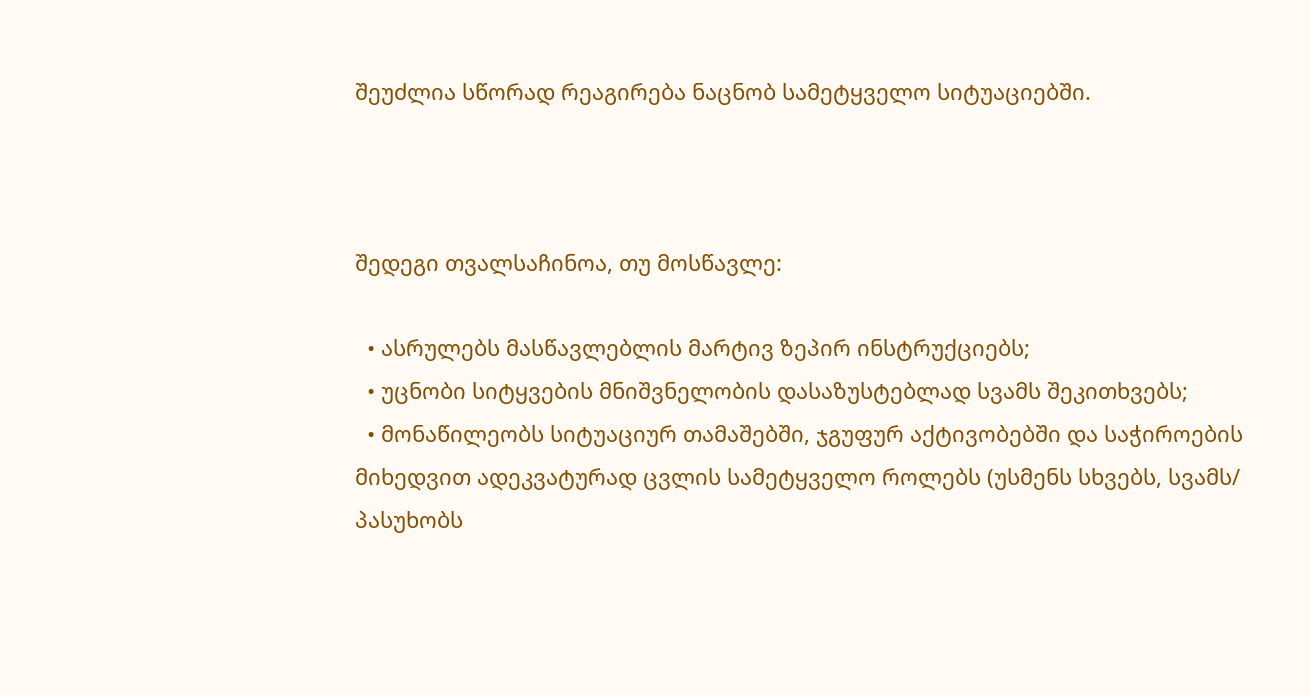შეუძლია სწორად რეაგირება ნაცნობ სამეტყველო სიტუაციებში.



შედეგი თვალსაჩინოა, თუ მოსწავლე:

  • ასრულებს მასწავლებლის მარტივ ზეპირ ინსტრუქციებს;
  • უცნობი სიტყვების მნიშვნელობის დასაზუსტებლად სვამს შეკითხვებს;
  • მონაწილეობს სიტუაციურ თამაშებში, ჯგუფურ აქტივობებში და საჭიროების მიხედვით ადეკვატურად ცვლის სამეტყველო როლებს (უსმენს სხვებს, სვამს/ პასუხობს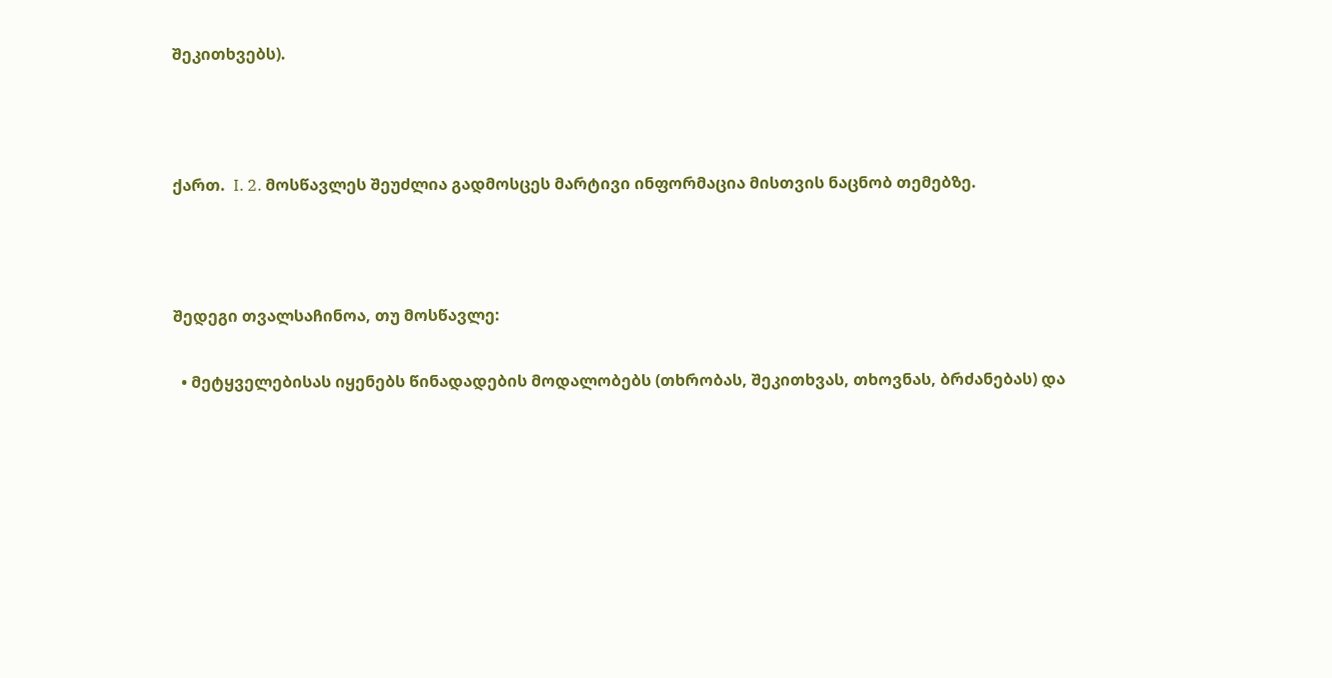შეკითხვებს).



ქართ.  I. 2. მოსწავლეს შეუძლია გადმოსცეს მარტივი ინფორმაცია მისთვის ნაცნობ თემებზე.



შედეგი თვალსაჩინოა, თუ მოსწავლე:

  • მეტყველებისას იყენებს წინადადების მოდალობებს (თხრობას, შეკითხვას, თხოვნას, ბრძანებას) და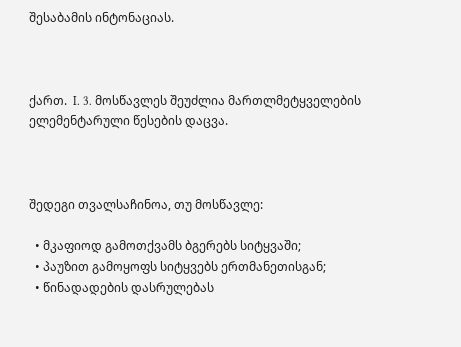შესაბამის ინტონაციას.



ქართ.  I. 3. მოსწავლეს შეუძლია მართლმეტყველების ელემენტარული წესების დაცვა.



შედეგი თვალსაჩინოა, თუ მოსწავლე:

  • მკაფიოდ გამოთქვამს ბგერებს სიტყვაში;
  • პაუზით გამოყოფს სიტყვებს ერთმანეთისგან;
  • წინადადების დასრულებას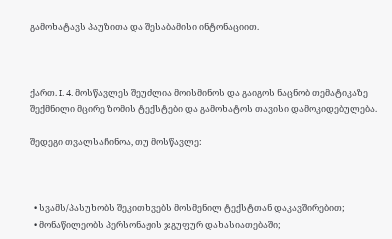გამოხატავს პაუზითა და შესაბამისი ინტონაციით.



ქართ. I. 4. მოსწავლეს შეუძლია მოისმინოს და გაიგოს ნაცნობ თემატიკაზე შექმნილი მცირე ზომის ტექსტები და გამოხატოს თავისი დამოკიდებულება.

შედეგი თვალსაჩინოა, თუ მოსწავლე:



  • სვამს/პასუხობს შეკითხვებს მოსმენილ ტექსტთან დაკავშირებით;
  • მონაწილეობს პერსონაჟის ჯგუფურ დახასიათებაში;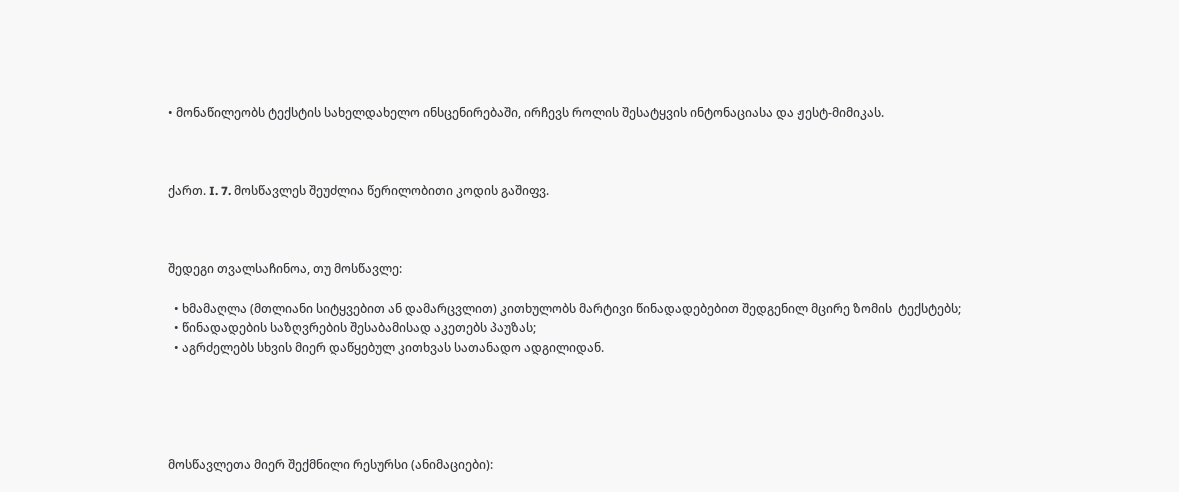• მონაწილეობს ტექსტის სახელდახელო ინსცენირებაში, ირჩევს როლის შესატყვის ინტონაციასა და ჟესტ-მიმიკას.



ქართ. I. 7. მოსწავლეს შეუძლია წერილობითი კოდის გაშიფვ.



შედეგი თვალსაჩინოა, თუ მოსწავლე:

  • ხმამაღლა (მთლიანი სიტყვებით ან დამარცვლით) კითხულობს მარტივი წინადადებებით შედგენილ მცირე ზომის  ტექსტებს;
  • წინადადების საზღვრების შესაბამისად აკეთებს პაუზას;
  • აგრძელებს სხვის მიერ დაწყებულ კითხვას სათანადო ადგილიდან.





მოსწავლეთა მიერ შექმნილი რესურსი (ანიმაციები):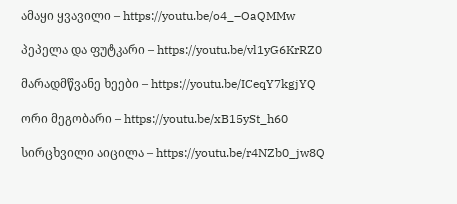ამაყი ყვავილი – https://youtu.be/o4_–OaQMMw

პეპელა და ფუტკარი – https://youtu.be/vl1yG6KrRZ0

მარადმწვანე ხეები – https://youtu.be/ICeqY7kgjYQ

ორი მეგობარი – https://youtu.be/xB15ySt_h60

სირცხვილი აიცილა – https://youtu.be/r4NZb0_jw8Q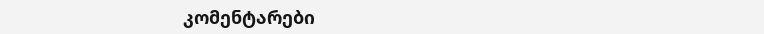კომენტარები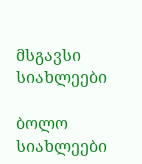მსგავსი სიახლეები

ბოლო სიახლეები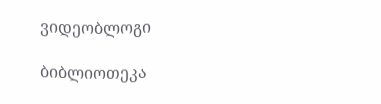ვიდეობლოგი

ბიბლიოთეკა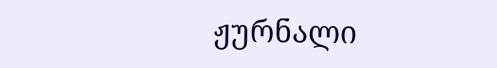ჟურნალი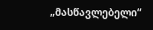„მასწავლებელი“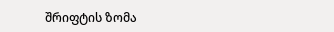შრიფტის ზომა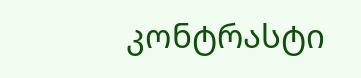კონტრასტი